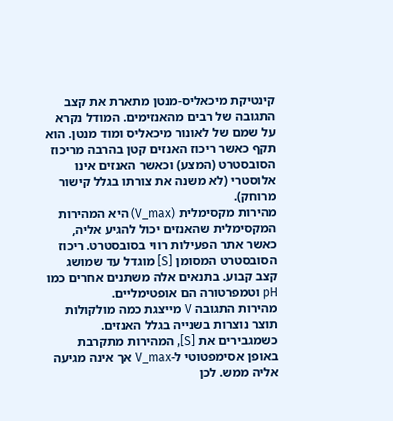קינטיקת מיכאליס-מנטן מתארת את קצב התגובה של רבים מהאנזימים. המודל נקרא על שמם של לאונור מיכאליס ומוד מנטן. הוא תקף כאשר ריכוז האנזים קטן בהרבה מריכוז הסובסטרט (המצע) וכאשר האנזים אינו אלוסטרי (לא משנה את צורתו בגלל קישור מרוחק).
מהירות מקסימלית (V_max) היא המהירות המקסימלית שהאנזים יכול להגיע אליה, כאשר אתר הפעילות רווי בסובסטרט. ריכוז הסובסטרט המסומן [S] מוגדל עד שמושג קצב קבוע. בתנאים אלה משתנים אחרים כמו pH וטמפרטורה הם אופטימליים.
מהירות התגובה V מייצגת כמה מולקולות תוצר נוצרות בשנייה בגלל האנזים. כשמגבירים את [S], המהירות מתקרבת באופן אסימפטוטי ל-V_max אך אינה מגיעה אליה ממש. לכן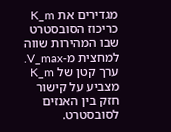מגדירים את K_m כריכוז הסובסטרט שבו המהירות שווה למחצית מ‑V_max. ערך קטן של K_m מצביע על קישור חזק בין האנזים לסובסטרט.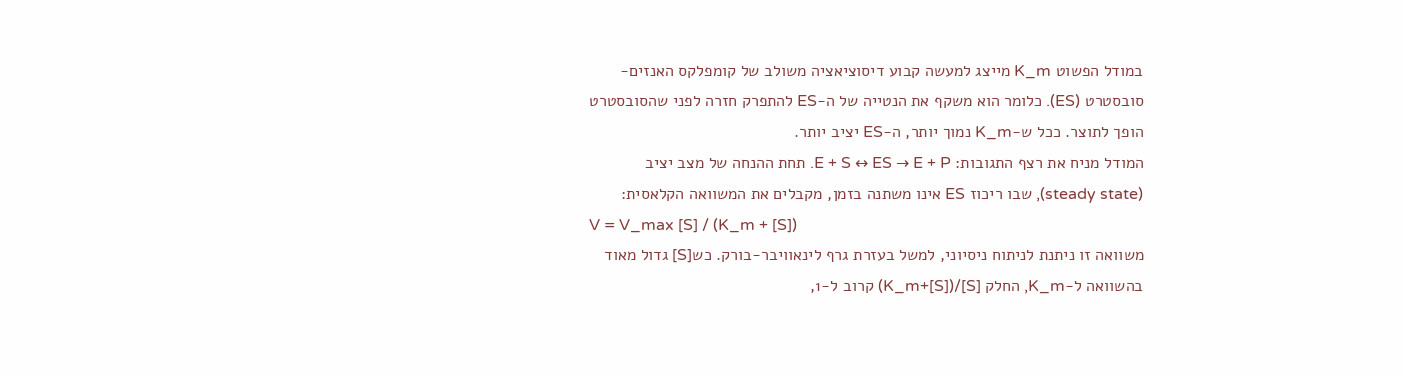במודל הפשוט K_m מייצג למעשה קבוע דיסוציאציה משולב של קומפלקס האנזים-סובסטרט (ES). כלומר הוא משקף את הנטייה של ה‑ES להתפרק חזרה לפני שהסובסטרט הופך לתוצר. ככל ש‑K_m נמוך יותר, ה‑ES יציב יותר.
המודל מניח את רצף התגובות: E + S ↔ ES → E + P. תחת ההנחה של מצב יציב (steady state), שבו ריכוז ES אינו משתנה בזמן, מקבלים את המשוואה הקלאסית:
V = V_max [S] / (K_m + [S])
משוואה זו ניתנת לניתוח ניסיוני, למשל בעזרת גרף לינאוויבר-בורק. כש[S] גדול מאוד בהשוואה ל‑K_m, החלק [S]/(K_m+[S]) קרוב ל‑1,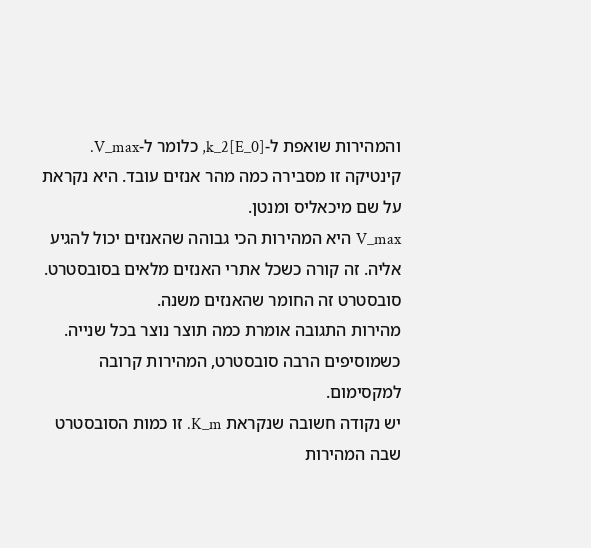והמהירות שואפת ל‑k_2[E_0], כלומר ל‑V_max.
קינטיקה זו מסבירה כמה מהר אנזים עובד. היא נקראת על שם מיכאליס ומנטן.
V_max היא המהירות הכי גבוהה שהאנזים יכול להגיע אליה. זה קורה כשכל אתרי האנזים מלאים בסובסטרט. סובסטרט זה החומר שהאנזים משנה.
מהירות התגובה אומרת כמה תוצר נוצר בכל שנייה. כשמוסיפים הרבה סובסטרט, המהירות קרובה למקסימום.
יש נקודה חשובה שנקראת K_m. זו כמות הסובסטרט שבה המהירות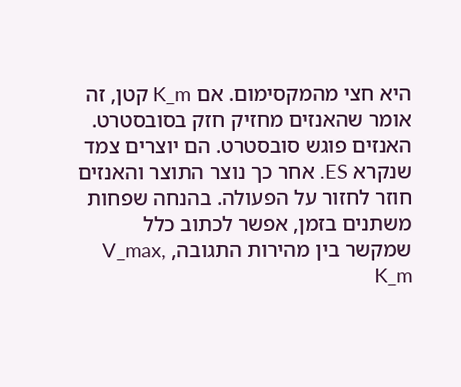היא חצי מהמקסימום. אם K_m קטן, זה אומר שהאנזים מחזיק חזק בסובסטרט.
האנזים פוגש סובסטרט. הם יוצרים צמד שנקרא ES. אחר כך נוצר התוצר והאנזים חוזר לחזור על הפעולה. בהנחה שפחות משתנים בזמן, אפשר לכתוב כלל שמקשר בין מהירות התגובה, V_max, K_m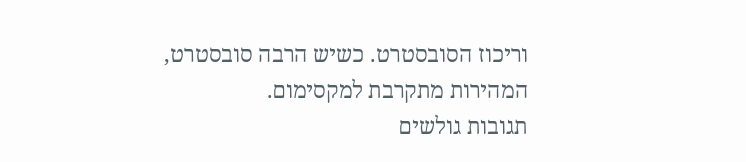וריכוז הסובסטרט. כשיש הרבה סובסטרט, המהירות מתקרבת למקסימום.
תגובות גולשים